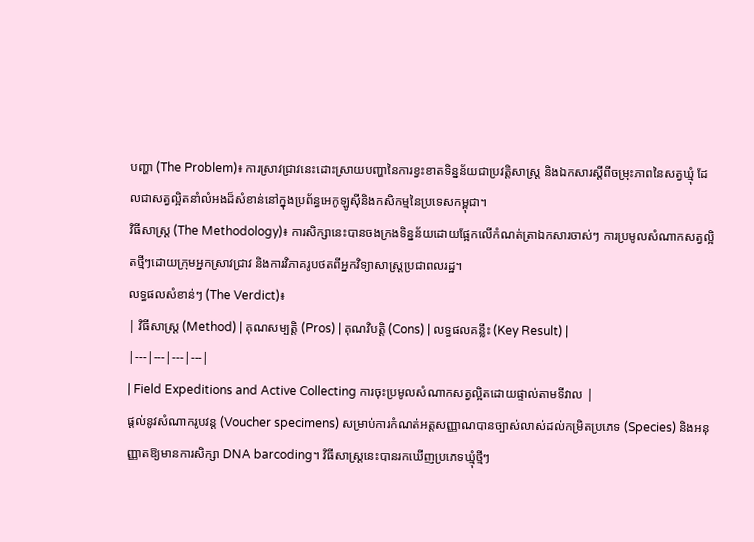បញ្ហា (The Problem)៖ ការស្រាវជ្រាវនេះដោះស្រាយបញ្ហានៃការខ្វះខាតទិន្នន័យជាប្រវត្តិសាស្ត្រ និងឯកសារស្តីពីចម្រុះភាពនៃសត្វឃ្មុំ ដែលជាសត្វល្អិតនាំលំអងដ៏សំខាន់នៅក្នុងប្រព័ន្ធអេកូឡូស៊ីនិងកសិកម្មនៃប្រទេសកម្ពុជា។
វិធីសាស្ត្រ (The Methodology)៖ ការសិក្សានេះបានចងក្រងទិន្នន័យដោយផ្អែកលើកំណត់ត្រាឯកសារចាស់ៗ ការប្រមូលសំណាកសត្វល្អិតថ្មីៗដោយក្រុមអ្នកស្រាវជ្រាវ និងការវិភាគរូបថតពីអ្នកវិទ្យាសាស្ត្រប្រជាពលរដ្ឋ។
លទ្ធផលសំខាន់ៗ (The Verdict)៖
| វិធីសាស្ត្រ (Method) | គុណសម្បត្តិ (Pros) | គុណវិបត្តិ (Cons) | លទ្ធផលគន្លឹះ (Key Result) |
|---|---|---|---|
| Field Expeditions and Active Collecting ការចុះប្រមូលសំណាកសត្វល្អិតដោយផ្ទាល់តាមទីវាល |
ផ្តល់នូវសំណាករូបវន្ត (Voucher specimens) សម្រាប់ការកំណត់អត្តសញ្ញាណបានច្បាស់លាស់ដល់កម្រិតប្រភេទ (Species) និងអនុញ្ញាតឱ្យមានការសិក្សា DNA barcoding។ វិធីសាស្ត្រនេះបានរកឃើញប្រភេទឃ្មុំថ្មីៗ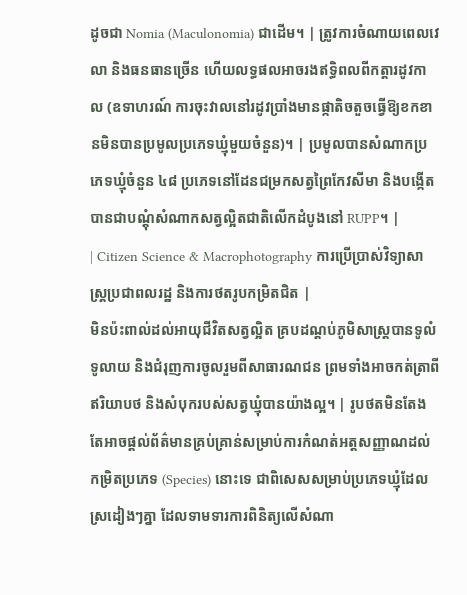ដូចជា Nomia (Maculonomia) ជាដើម។ | ត្រូវការចំណាយពេលវេលា និងធនធានច្រើន ហើយលទ្ធផលអាចរងឥទ្ធិពលពីកត្តារដូវកាល (ឧទាហរណ៍ ការចុះវាលនៅរដូវប្រាំងមានផ្កាតិចតួចធ្វើឱ្យខកខានមិនបានប្រមូលប្រភេទឃ្មុំមួយចំនួន)។ | ប្រមូលបានសំណាកប្រភេទឃ្មុំចំនួន ៤៨ ប្រភេទនៅដែនជម្រកសត្វព្រៃកែវសីមា និងបង្កើតបានជាបណ្តុំសំណាកសត្វល្អិតជាតិលើកដំបូងនៅ RUPP។ |
| Citizen Science & Macrophotography ការប្រើប្រាស់វិទ្យាសាស្ត្រប្រជាពលរដ្ឋ និងការថតរូបកម្រិតជិត |
មិនប៉ះពាល់ដល់អាយុជីវិតសត្វល្អិត គ្របដណ្តប់ភូមិសាស្ត្របានទូលំទូលាយ និងជំរុញការចូលរួមពីសាធារណជន ព្រមទាំងអាចកត់ត្រាពីឥរិយាបថ និងសំបុករបស់សត្វឃ្មុំបានយ៉ាងល្អ។ | រូបថតមិនតែងតែអាចផ្តល់ព័ត៌មានគ្រប់គ្រាន់សម្រាប់ការកំណត់អត្តសញ្ញាណដល់កម្រិតប្រភេទ (Species) នោះទេ ជាពិសេសសម្រាប់ប្រភេទឃ្មុំដែលស្រដៀងៗគ្នា ដែលទាមទារការពិនិត្យលើសំណា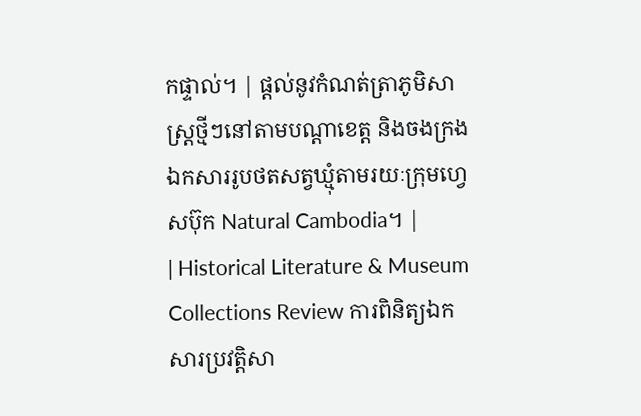កផ្ទាល់។ | ផ្តល់នូវកំណត់ត្រាភូមិសាស្ត្រថ្មីៗនៅតាមបណ្តាខេត្ត និងចងក្រងឯកសាររូបថតសត្វឃ្មុំតាមរយៈក្រុមហ្វេសប៊ុក Natural Cambodia។ |
| Historical Literature & Museum Collections Review ការពិនិត្យឯកសារប្រវត្តិសា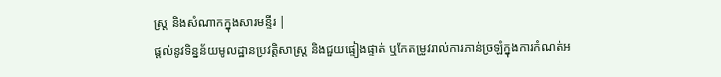ស្ត្រ និងសំណាកក្នុងសារមន្ទីរ |
ផ្តល់នូវទិន្នន័យមូលដ្ឋានប្រវត្តិសាស្ត្រ និងជួយផ្ទៀងផ្ទាត់ ឬកែតម្រូវរាល់ការភាន់ច្រឡំក្នុងការកំណត់អ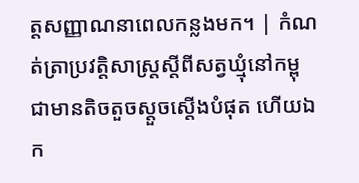ត្តសញ្ញាណនាពេលកន្លងមក។ | កំណត់ត្រាប្រវត្តិសាស្ត្រស្តីពីសត្វឃ្មុំនៅកម្ពុជាមានតិចតួចស្តួចស្តើងបំផុត ហើយឯក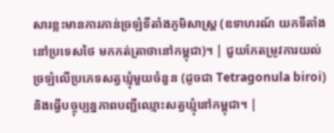សារខ្លះមានការភាន់ច្រឡំទីតាំងភូមិសាស្ត្រ (ឧទាហរណ៍ យកទីតាំងនៅប្រទេសថៃ មកកត់ត្រាថានៅកម្ពុជា)។ | ជួយកែតម្រូវការយល់ច្រឡំលើប្រភេទសត្វឃ្មុំមួយចំនួន (ដូចជា Tetragonula biroi) និងធ្វើបច្ចុប្បន្នភាពបញ្ជីឈ្មោះសត្វឃ្មុំនៅកម្ពុជា។ |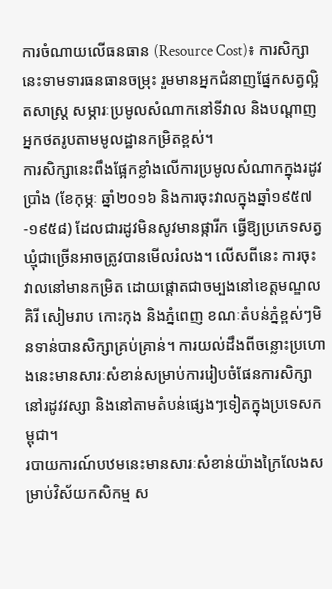ការចំណាយលើធនធាន (Resource Cost)៖ ការសិក្សានេះទាមទារធនធានចម្រុះ រួមមានអ្នកជំនាញផ្នែកសត្វល្អិតសាស្ត្រ សម្ភារៈប្រមូលសំណាកនៅទីវាល និងបណ្តាញអ្នកថតរូបតាមមូលដ្ឋានកម្រិតខ្ពស់។
ការសិក្សានេះពឹងផ្អែកខ្លាំងលើការប្រមូលសំណាកក្នុងរដូវប្រាំង (ខែកុម្ភៈ ឆ្នាំ២០១៦ និងការចុះវាលក្នុងឆ្នាំ១៩៥៧-១៩៥៨) ដែលជារដូវមិនសូវមានផ្ការីក ធ្វើឱ្យប្រភេទសត្វឃ្មុំជាច្រើនអាចត្រូវបានមើលរំលង។ លើសពីនេះ ការចុះវាលនៅមានកម្រិត ដោយផ្តោតជាចម្បងនៅខេត្តមណ្ឌលគិរី សៀមរាប កោះកុង និងភ្នំពេញ ខណៈតំបន់ភ្នំខ្ពស់ៗមិនទាន់បានសិក្សាគ្រប់គ្រាន់។ ការយល់ដឹងពីចន្លោះប្រហោងនេះមានសារៈសំខាន់សម្រាប់ការរៀបចំផែនការសិក្សានៅរដូវវស្សា និងនៅតាមតំបន់ផ្សេងៗទៀតក្នុងប្រទេសកម្ពុជា។
របាយការណ៍បឋមនេះមានសារៈសំខាន់យ៉ាងក្រៃលែងសម្រាប់វិស័យកសិកម្ម ស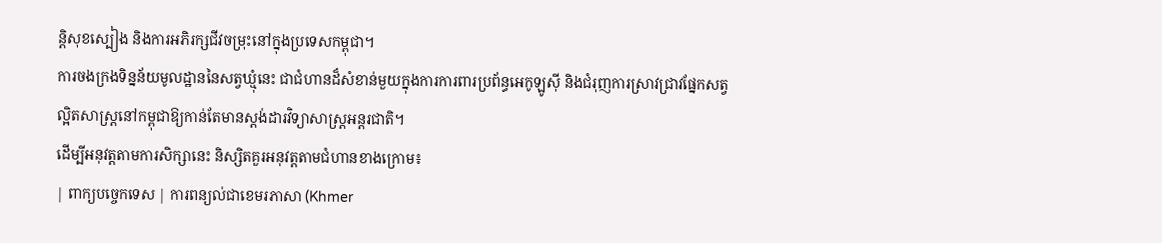ន្តិសុខស្បៀង និងការអភិរក្សជីវចម្រុះនៅក្នុងប្រទេសកម្ពុជា។
ការចងក្រងទិន្នន័យមូលដ្ឋាននៃសត្វឃ្មុំនេះ ជាជំហានដ៏សំខាន់មួយក្នុងការការពារប្រព័ន្ធអេកូឡូស៊ី និងជំរុញការស្រាវជ្រាវផ្នែកសត្វល្អិតសាស្ត្រនៅកម្ពុជាឱ្យកាន់តែមានស្តង់ដារវិទ្យាសាស្ត្រអន្តរជាតិ។
ដើម្បីអនុវត្តតាមការសិក្សានេះ និស្សិតគួរអនុវត្តតាមជំហានខាងក្រោម៖
| ពាក្យបច្ចេកទេស | ការពន្យល់ជាខេមរភាសា (Khmer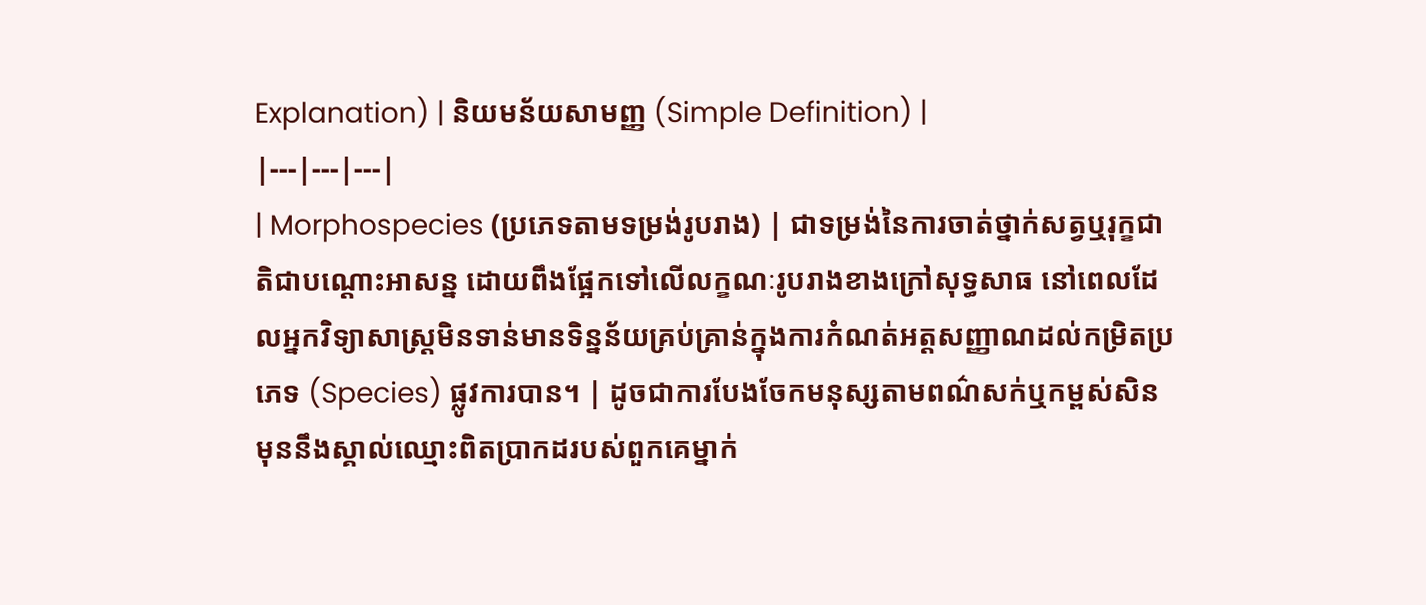Explanation) | និយមន័យសាមញ្ញ (Simple Definition) |
|---|---|---|
| Morphospecies (ប្រភេទតាមទម្រង់រូបរាង) | ជាទម្រង់នៃការចាត់ថ្នាក់សត្វឬរុក្ខជាតិជាបណ្តោះអាសន្ន ដោយពឹងផ្អែកទៅលើលក្ខណៈរូបរាងខាងក្រៅសុទ្ធសាធ នៅពេលដែលអ្នកវិទ្យាសាស្ត្រមិនទាន់មានទិន្នន័យគ្រប់គ្រាន់ក្នុងការកំណត់អត្តសញ្ញាណដល់កម្រិតប្រភេទ (Species) ផ្លូវការបាន។ | ដូចជាការបែងចែកមនុស្សតាមពណ៌សក់ឬកម្ពស់សិន មុននឹងស្គាល់ឈ្មោះពិតប្រាកដរបស់ពួកគេម្នាក់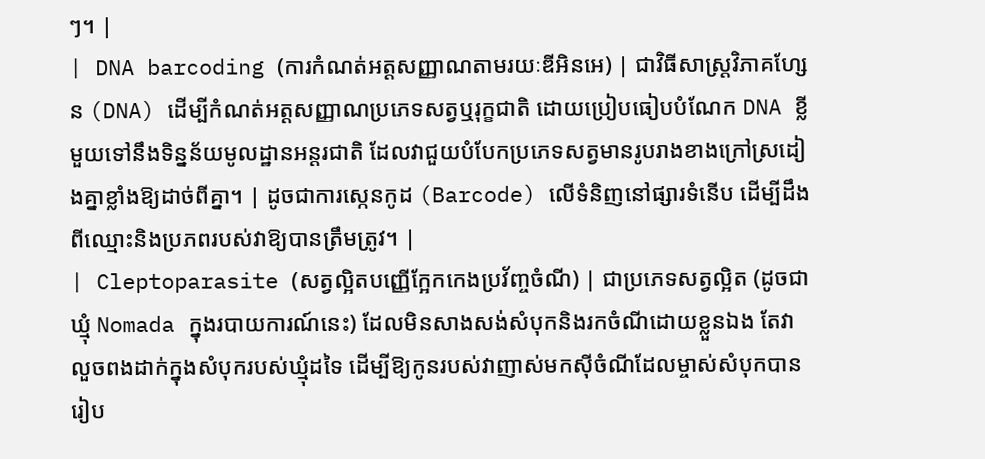ៗ។ |
| DNA barcoding (ការកំណត់អត្តសញ្ញាណតាមរយៈឌីអិនអេ) | ជាវិធីសាស្ត្រវិភាគហ្សែន (DNA) ដើម្បីកំណត់អត្តសញ្ញាណប្រភេទសត្វឬរុក្ខជាតិ ដោយប្រៀបធៀបបំណែក DNA ខ្លីមួយទៅនឹងទិន្នន័យមូលដ្ឋានអន្តរជាតិ ដែលវាជួយបំបែកប្រភេទសត្វមានរូបរាងខាងក្រៅស្រដៀងគ្នាខ្លាំងឱ្យដាច់ពីគ្នា។ | ដូចជាការស្កេនកូដ (Barcode) លើទំនិញនៅផ្សារទំនើប ដើម្បីដឹងពីឈ្មោះនិងប្រភពរបស់វាឱ្យបានត្រឹមត្រូវ។ |
| Cleptoparasite (សត្វល្អិតបញ្ញើក្អែកកេងប្រវ័ញ្ចចំណី) | ជាប្រភេទសត្វល្អិត (ដូចជាឃ្មុំ Nomada ក្នុងរបាយការណ៍នេះ) ដែលមិនសាងសង់សំបុកនិងរកចំណីដោយខ្លួនឯង តែវាលួចពងដាក់ក្នុងសំបុករបស់ឃ្មុំដទៃ ដើម្បីឱ្យកូនរបស់វាញាស់មកស៊ីចំណីដែលម្ចាស់សំបុកបានរៀប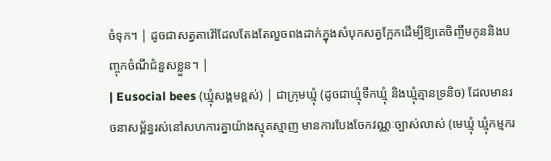ចំទុក។ | ដូចជាសត្វតាវ៉ៅដែលតែងតែលួចពងដាក់ក្នុងសំបុកសត្វក្អែកដើម្បីឱ្យគេចិញ្ចឹមកូននិងបញ្ចុកចំណីជំនួសខ្លួន។ |
| Eusocial bees (ឃ្មុំសង្គមខ្ពស់) | ជាក្រុមឃ្មុំ (ដូចជាឃ្មុំទឹកឃ្មុំ និងឃ្មុំគ្មានទ្រនិច) ដែលមានរចនាសម្ព័ន្ធរស់នៅសហការគ្នាយ៉ាងស្មុគស្មាញ មានការបែងចែកវណ្ណៈច្បាស់លាស់ (មេឃ្មុំ ឃ្មុំកម្មករ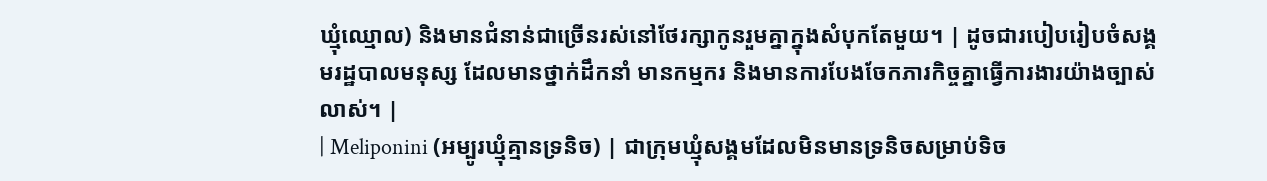ឃ្មុំឈ្មោល) និងមានជំនាន់ជាច្រើនរស់នៅថែរក្សាកូនរួមគ្នាក្នុងសំបុកតែមួយ។ | ដូចជារបៀបរៀបចំសង្គមរដ្ឋបាលមនុស្ស ដែលមានថ្នាក់ដឹកនាំ មានកម្មករ និងមានការបែងចែកភារកិច្ចគ្នាធ្វើការងារយ៉ាងច្បាស់លាស់។ |
| Meliponini (អម្បូរឃ្មុំគ្មានទ្រនិច) | ជាក្រុមឃ្មុំសង្គមដែលមិនមានទ្រនិចសម្រាប់ទិច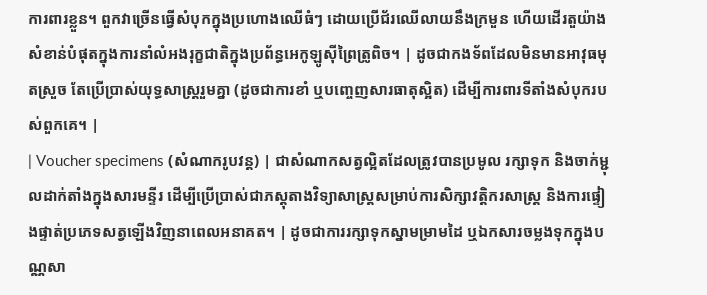ការពារខ្លួន។ ពួកវាច្រើនធ្វើសំបុកក្នុងប្រហោងឈើធំៗ ដោយប្រើជ័រឈើលាយនឹងក្រមួន ហើយដើរតួយ៉ាងសំខាន់បំផុតក្នុងការនាំលំអងរុក្ខជាតិក្នុងប្រព័ន្ធអេកូឡូស៊ីព្រៃត្រូពិច។ | ដូចជាកងទ័ពដែលមិនមានអាវុធមុតស្រួច តែប្រើប្រាស់យុទ្ធសាស្ត្ររួមគ្នា (ដូចជាការខាំ ឬបញ្ចេញសារធាតុស្អិត) ដើម្បីការពារទីតាំងសំបុករបស់ពួកគេ។ |
| Voucher specimens (សំណាករូបវន្ត) | ជាសំណាកសត្វល្អិតដែលត្រូវបានប្រមូល រក្សាទុក និងចាក់ម្ជុលដាក់តាំងក្នុងសារមន្ទីរ ដើម្បីប្រើប្រាស់ជាភស្តុតាងវិទ្យាសាស្ត្រសម្រាប់ការសិក្សាវត្តិករសាស្ត្រ និងការផ្ទៀងផ្ទាត់ប្រភេទសត្វឡើងវិញនាពេលអនាគត។ | ដូចជាការរក្សាទុកស្នាមម្រាមដៃ ឬឯកសារចម្លងទុកក្នុងបណ្ណសា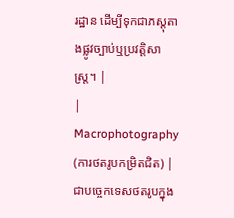រដ្ឋាន ដើម្បីទុកជាភស្តុតាងផ្លូវច្បាប់ឬប្រវត្តិសាស្ត្រ។ |
| Macrophotography (ការថតរូបកម្រិតជិត) | ជាបច្ចេកទេសថតរូបក្នុង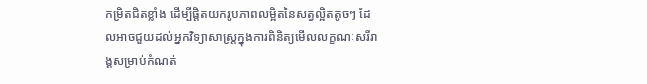កម្រិតជិតខ្លាំង ដើម្បីផ្តិតយករូបភាពលម្អិតនៃសត្វល្អិតតូចៗ ដែលអាចជួយដល់អ្នកវិទ្យាសាស្ត្រក្នុងការពិនិត្យមើលលក្ខណៈសរីរាង្គសម្រាប់កំណត់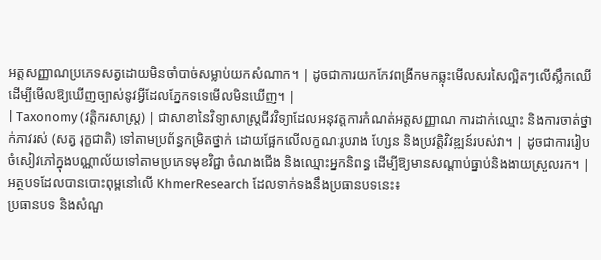អត្តសញ្ញាណប្រភេទសត្វដោយមិនចាំបាច់សម្លាប់យកសំណាក។ | ដូចជាការយកកែវពង្រីកមកឆ្លុះមើលសរសៃល្អិតៗលើស្លឹកឈើ ដើម្បីមើលឱ្យឃើញច្បាស់នូវអ្វីដែលភ្នែកទទេមើលមិនឃើញ។ |
| Taxonomy (វត្តិករសាស្ត្រ) | ជាសាខានៃវិទ្យាសាស្ត្រជីវវិទ្យាដែលអនុវត្តការកំណត់អត្តសញ្ញាណ ការដាក់ឈ្មោះ និងការចាត់ថ្នាក់ភាវរស់ (សត្វ រុក្ខជាតិ) ទៅតាមប្រព័ន្ធកម្រិតថ្នាក់ ដោយផ្អែកលើលក្ខណៈរូបរាង ហ្សែន និងប្រវត្តិវិវឌ្ឍន៍របស់វា។ | ដូចជាការរៀបចំសៀវភៅក្នុងបណ្ណាល័យទៅតាមប្រភេទមុខវិជ្ជា ចំណងជើង និងឈ្មោះអ្នកនិពន្ធ ដើម្បីឱ្យមានសណ្តាប់ធ្នាប់និងងាយស្រួលរក។ |
អត្ថបទដែលបានបោះពុម្ពនៅលើ KhmerResearch ដែលទាក់ទងនឹងប្រធានបទនេះ៖
ប្រធានបទ និងសំណួ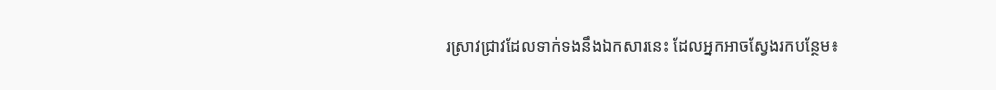រស្រាវជ្រាវដែលទាក់ទងនឹងឯកសារនេះ ដែលអ្នកអាចស្វែងរកបន្ថែម៖